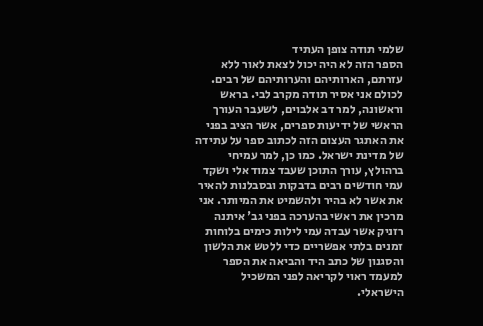שלמי תודה צופן העתיד
הספר הזה לא היה יכול לצאת לאור ללא עזרתם, הארותיהם והערותיהם של רבים. לכולם אני אסיר תודה מקרב לבי. בראש וראשונה, למר דב אלבוים, לשעבר העורך הראשי של ידיעות ספרים, אשר הציב בפני את האתגר העצום הזה לכתוב ספר על עתידה של מדינת ישראל. כמו כן, למר עמיחי ברהולץ, עורך התוכן שעבד צמוד אלי ושקד עמי חודשים רבים בדבקות ובסבלנות להאיר את אשר לא בהיר ולהשמיט את המיותר. אני מרכין את ראשי בהערכה בפני גב' איתנה רזניק אשר עבדה עמי לילות כימים בלוחות זמנים בלתי אפשריים כדי ללטש את הלשון והסגנון של כתב היד והביאה את הספר למעמד ראוי לקריאה לפני המשכיל הישראלי.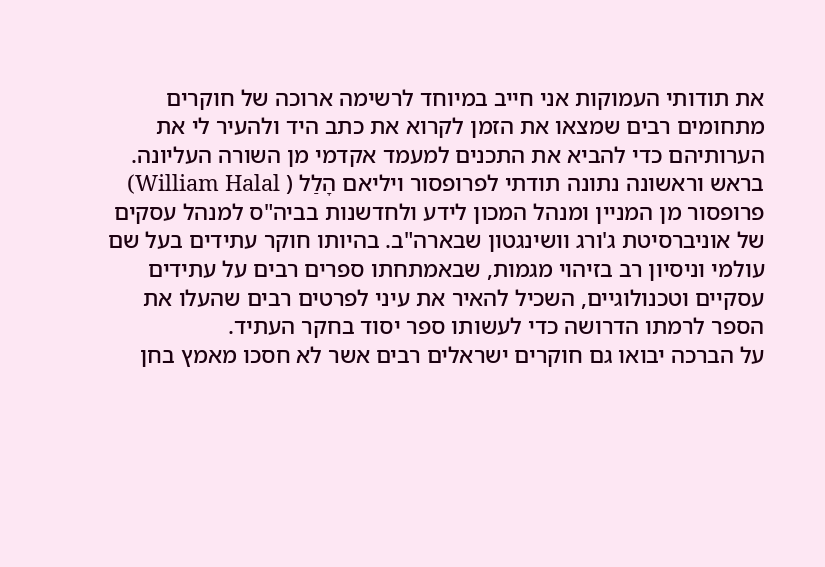את תודותי העמוקות אני חייב במיוחד לרשימה ארוכה של חוקרים מתחומים רבים שמצאו את הזמן לקרוא את כתב היד ולהעיר לי את הערותיהם כדי להביא את התכנים למעמד אקדמי מן השורה העליונה. בראש וראשונה נתונה תודתי לפרופסור ויליאם הָלַל ( William Halal) פרופסור מן המניין ומנהל המכון לידע ולחדשנות בביה"ס למנהל עסקים של אוניברסיטת ג'ורג וושינגטון שבארה"ב. בהיותו חוקר עתידים בעל שם עולמי וניסיון רב בזיהוי מגמות, שבאמתחתו ספרים רבים על עתידים עסקיים וטכנולוגיים, השכיל להאיר את עיני לפרטים רבים שהעלו את הספר לרמתו הדרושה כדי לעשותו ספר יסוד בחקר העתיד.
על הברכה יבואו גם חוקרים ישראלים רבים אשר לא חסכו מאמץ בחן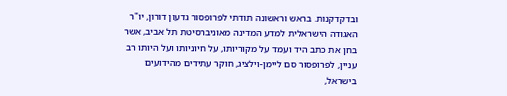ובדקדקנות. בראש וראשונה תודתי לפרופסור גדעון דורון, יו"ר האגודה הישראלית למדע המדינה מאוניברסיטת תל אביב, אשר בחן את כתב היד ועמד על מקוריותו, על חיוניותו ועל היותו רב עניין, לפרופסור סם ליימן-וילציג, חוקר עתידים מהידועים בישראל,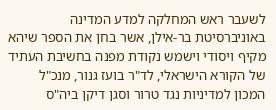לשעבר ראש המחלקה למדע המדינה באוניברסיטת בר-אילן, אשר בחן את הספר שיהא מקיף ויסודי וישמש נקודת מפנה בחשיבת העתיד של הקורא הישראלי, לד"ר בועז גנור, מנכ"ל המכון למדיניות נגד טרור וסגן דיקן ביה"ס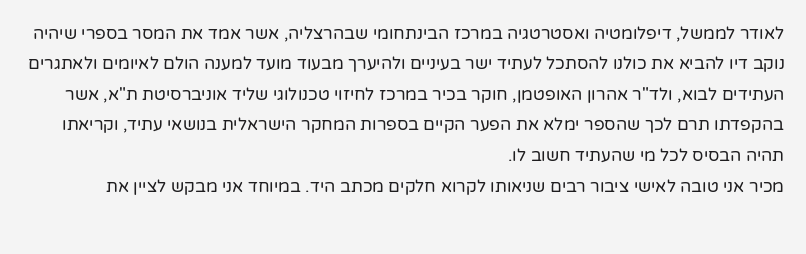לאודר לממשל, דיפלומטיה ואסטרטגיה במרכז הבינתחומי שבהרצליה, אשר אמד את המסר בספרי שיהיה נוקב דיו להביא את כולנו להסתכל לעתיד ישר בעיניים ולהיערך מבעוד מועד למענה הולם לאיומים ולאתגרים העתידים לבוא, ולד"ר אהרון האופטמן, חוקר בכיר במרכז לחיזוי טכנולוגי שליד אוניברסיטת ת"א, אשר בהקפדתו תרם לכך שהספר ימלא את הפער הקיים בספרות המחקר הישראלית בנושאי עתיד, וקריאתו תהיה הבסיס לכל מי שהעתיד חשוב לו.
מכיר אני טובה לאישי ציבור רבים שניאותו לקרוא חלקים מכתב היד. במיוחד אני מבקש לציין את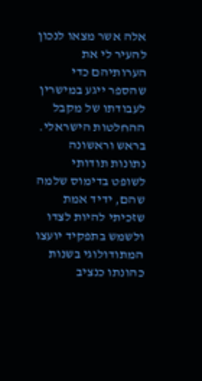אלה אשר מצאו לנכון להעיר לי את הערותיהם כדי שהספר ייגע במישרין לעבודתו של מקבל ההחלטות הישראלי. בראש וראשונה נתונות תודותי לשופט בדימוס שלמה שהם, ידיד אמת שזכיתי להיות לצדו ולשמש בתפקיד יועצו המתודולוגי בשנות כהונתו כנציב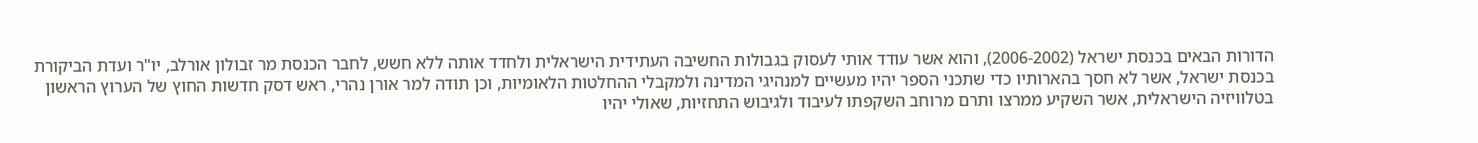הדורות הבאים בכנסת ישראל (2006-2002), והוא אשר עודד אותי לעסוק בגבולות החשיבה העתידית הישראלית ולחדד אותה ללא חשש, לחבר הכנסת מר זבולון אורלב, יו"ר ועדת הביקורת בכנסת ישראל, אשר לא חסך בהארותיו כדי שתכני הספר יהיו מעשיים למנהיגי המדינה ולמקבלי ההחלטות הלאומיות, וכן תודה למר אורן נהרי, ראש דסק חדשות החוץ של הערוץ הראשון בטלוויזיה הישראלית, אשר השקיע ממרצו ותרם מרוחב השקפתו לעיבוד ולגיבוש התחזיות, שאולי יהיו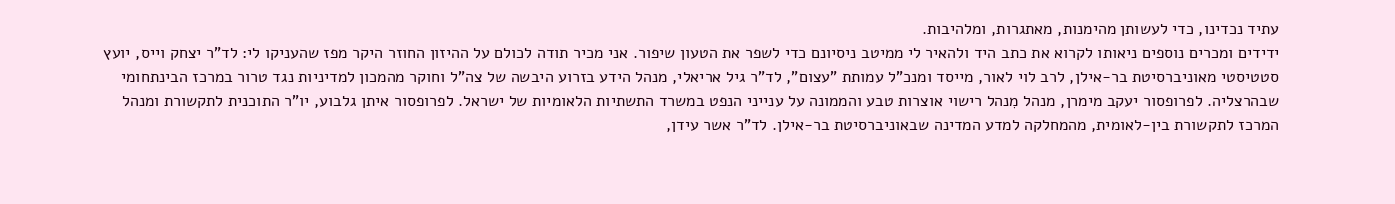עתיד נכדינו, כדי לעשותן מהימנות, מאתגרות, ומלהיבות.
ידידים ומכרים נוספים ניאותו לקרוא את כתב היד ולהאיר לי ממיטב ניסיונם כדי לשפר את הטעון שיפור. אני מכיר תודה לכולם על ההיזון החוזר היקר מפז שהעניקו לי: לד"ר יצחק וייס, יועץ סטטיסטי מאוניברסיטת בר-אילן, לרב לוי לאור, מייסד ומנכ"ל עמותת "עצום", לד"ר גיל אריאלי, מנהל הידע בזרוע היבשה של צה"ל וחוקר מהמכון למדיניות נגד טרור במרכז הבינתחומי שבהרצליה. לפרופסור יעקב מימרן, מנהל מִנהל רישוי אוצרות טבע והממונה על ענייני הנפט במשרד התשתיות הלאומיות של ישראל. לפרופסור איתן גלבוע, יו"ר התוכנית לתקשורת ומנהל המרכז לתקשורת בין-לאומית, מהמחלקה למדע המדינה שבאוניברסיטת בר-אילן. לד"ר אשר עידן,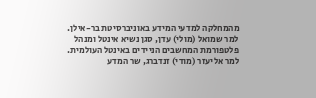מהמחלקה למדעי המידע באוניברסיטת בר-אילן. למר שמואל (מולי) עדן, סגן נשיא אינטל ומנהל פלטפורמת המחשבים הניידים באינטל העולמית. למר אליעזר (מודי) זנדברג, שר המדע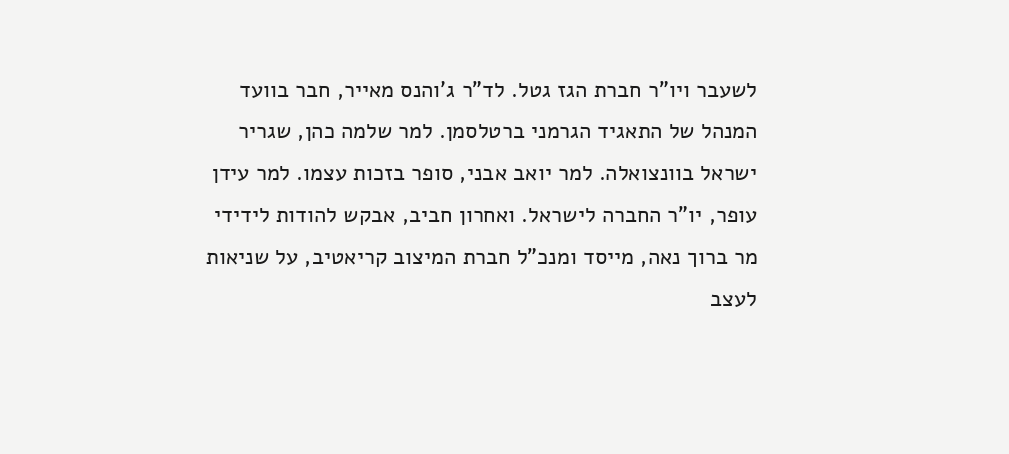לשעבר ויו"ר חברת הגז גטל. לד"ר ג'והנס מאייר, חבר בוועד המנהל של התאגיד הגרמני ברטלסמן. למר שלמה כהן, שגריר ישראל בוונצואלה. למר יואב אבני, סופר בזכות עצמו. למר עידן עופר, יו"ר החברה לישראל. ואחרון חביב, אבקש להודות לידידי מר ברוך נאה, מייסד ומנכ"ל חברת המיצוב קריאטיב, על שניאות לעצב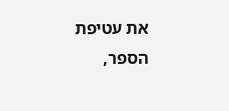את עטיפת הספר,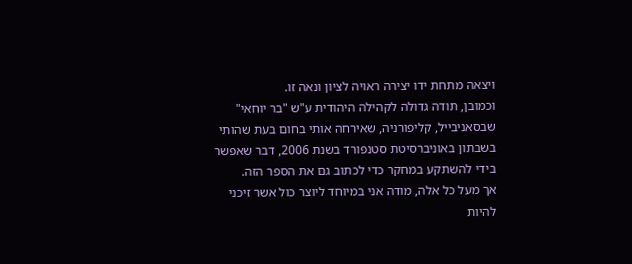ויצאה מתחת ידו יצירה ראויה לציון ונאה זו.
וכמובן, תודה גדולה לקהילה היהודית ע"ש "בר יוחאי" שבסאניבייל, קליפורניה, שאירחה אותי בחום בעת שהותי בשבתון באוניברסיטת סטנפורד בשנת 2006, דבר שאפשר בידי להשתקע במחקר כדי לכתוב גם את הספר הזה.
אך מעל כל אלה, מודה אני במיוחד ליוצר כול אשר זיכני להיות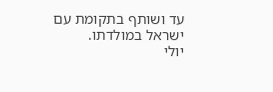עד ושותף בתקומת עם ישראל במולדתו.
יולי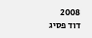2008
דוד פסיג